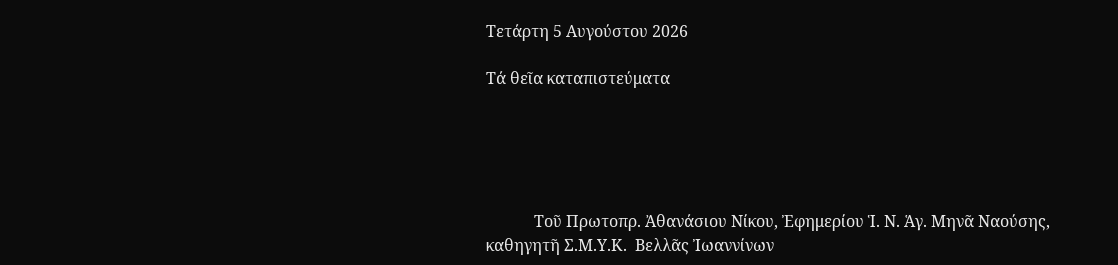Τετάρτη 5 Αυγούστου 2026

Τά θεῖα καταπιστεύματα





            Τοῦ Πρωτοπρ. Ἀθανάσιου Νίκου, Ἐφημερίου Ἱ. Ν. Ἁγ. Μηνᾶ Ναούσης, καθηγητῆ Σ.Μ.Υ.Κ.  Βελλᾶς Ἰωαννίνων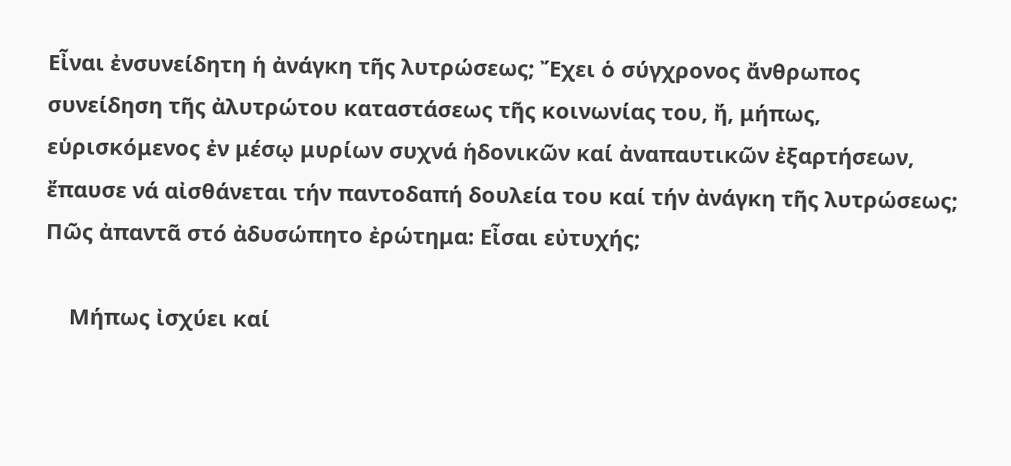Εἶναι ἐνσυνείδητη ἡ ἀνάγκη τῆς λυτρώσεως; Ἔχει ὁ σύγχρονος ἄνθρωπος συνείδηση τῆς ἀλυτρώτου καταστάσεως τῆς κοινωνίας του, ἤ, μήπως, εὑρισκόμενος ἐν μέσῳ μυρίων συχνά ἡδονικῶν καί ἀναπαυτικῶν ἐξαρτήσεων, ἔπαυσε νά αἰσθάνεται τήν παντοδαπή δουλεία του καί τήν ἀνάγκη τῆς λυτρώσεως; Πῶς ἀπαντᾶ στό ἀδυσώπητο ἐρώτημα: Εἶσαι εὐτυχής;

    Μήπως ἰσχύει καί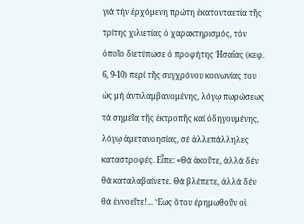γιά τήν ἐρχόμενη πρώτη ἑκατονταετία τῆς τρίτης χιλιετίας ὁ χαρακτηρισμός, τόν ὁποῖο διετύπωσε ὁ προφήτης Ἡσαΐας (κεφ. 6, 9-10) περί τῆς συγχρόνου κοινωνίας του ὡς μή ἀντιλαμβανομένης, λόγῳ πωρώσεως τά σημεῖα τῆς ἐκτροπῆς καί ὁδηγουμένης, λόγῳ ἀμετανοησίας, σέ ἀλλεπάλληλες καταστροφές. Εἶπε: «Θά ἀκοῦτε, ἀλλά δέν θά καταλαβαίνετε. Θά βλέπετε, ἀλλά δέν θά ἐννοεῖτε!... Ἕως ὅτου ἐρημωθοῦν οἱ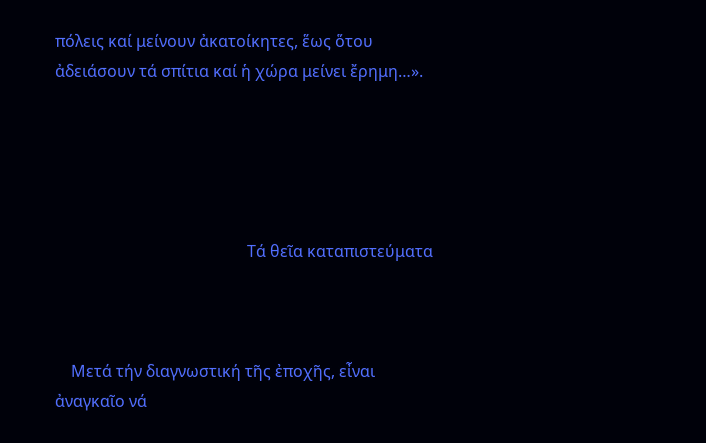πόλεις καί μείνουν ἀκατοίκητες, ἕως ὅτου ἀδειάσουν τά σπίτια καί ἡ χώρα μείνει ἔρημη…».





                                                Τά θεῖα καταπιστεύματα



    Μετά τήν διαγνωστική τῆς ἐποχῆς, εἶναι ἀναγκαῖο νά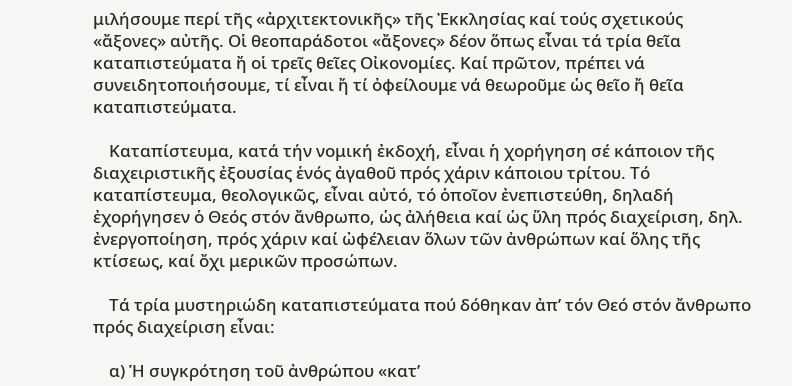μιλήσουμε περί τῆς «ἀρχιτεκτονικῆς» τῆς Ἐκκλησίας καί τούς σχετικούς «ἄξονες» αὐτῆς. Οἱ θεοπαράδοτοι «ἄξονες» δέον ὅπως εἶναι τά τρία θεῖα καταπιστεύματα ἤ οἱ τρεῖς θεῖες Οἰκονομίες. Καί πρῶτον, πρέπει νά συνειδητοποιήσουμε, τί εἶναι ἤ τί ὀφείλουμε νά θεωροῦμε ὡς θεῖο ἤ θεῖα καταπιστεύματα.

    Καταπίστευμα, κατά τήν νομική ἐκδοχή, εἶναι ἡ χορήγηση σέ κάποιον τῆς διαχειριστικῆς ἐξουσίας ἑνός ἀγαθοῦ πρός χάριν κάποιου τρίτου. Τό καταπίστευμα, θεολογικῶς, εἶναι αὐτό, τό ὁποῖον ἐνεπιστεύθη, δηλαδή ἐχορήγησεν ὁ Θεός στόν ἄνθρωπο, ὡς ἀλήθεια καί ὡς ὕλη πρός διαχείριση, δηλ. ἐνεργοποίηση, πρός χάριν καί ὠφέλειαν ὅλων τῶν ἀνθρώπων καί ὅλης τῆς κτίσεως, καί ὄχι μερικῶν προσώπων.

    Τά τρία μυστηριώδη καταπιστεύματα πού δόθηκαν ἀπ’ τόν Θεό στόν ἄνθρωπο πρός διαχείριση εἶναι:

    α) Ἡ συγκρότηση τοῦ ἀνθρώπου «κατ’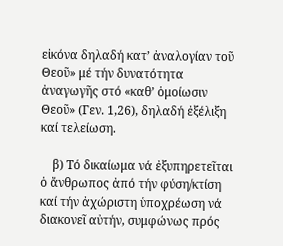εἰκόνα δηλαδή κατ’ ἀναλογίαν τοῦ Θεοῦ» μέ τήν δυνατότητα ἀναγωγῆς στό «καθ’ ὁμοίωσιν Θεοῦ» (Γεν. 1,26), δηλαδή ἐξέλιξη καί τελείωση.

    β) Τό δικαίωμα νά ἐξυπηρετεῖται ὁ ἄνθρωπος ἀπό τήν φύση/κτίση καί τήν ἀχώριστη ὑποχρέωση νά διακονεῖ αὐτήν, συμφώνως πρός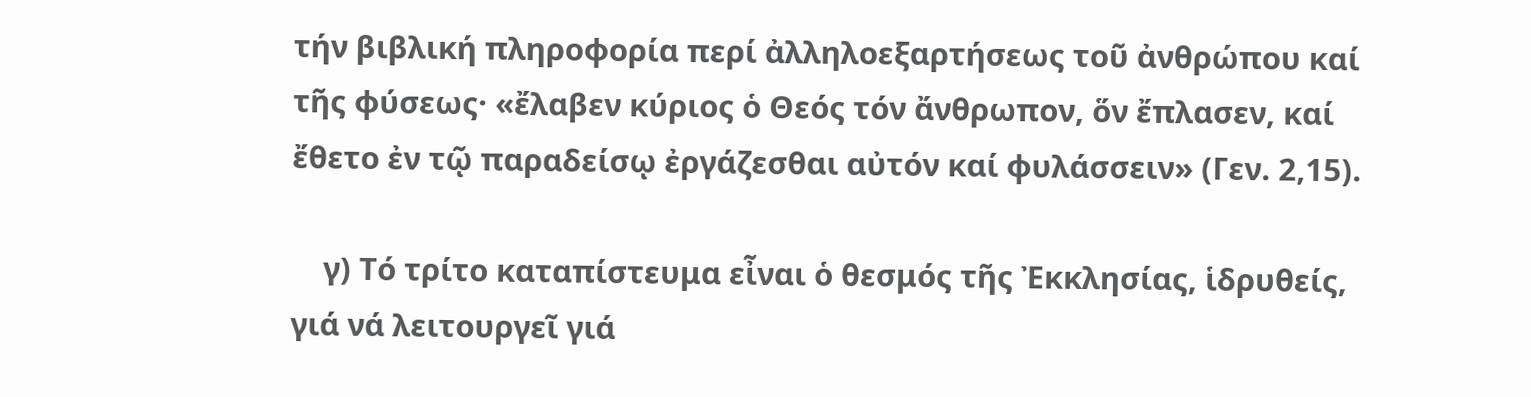τήν βιβλική πληροφορία περί ἀλληλοεξαρτήσεως τοῦ ἀνθρώπου καί τῆς φύσεως· «ἔλαβεν κύριος ὁ Θεός τόν ἄνθρωπον, ὅν ἔπλασεν, καί ἔθετο ἐν τῷ παραδείσῳ ἐργάζεσθαι αὐτόν καί φυλάσσειν» (Γεν. 2,15).

    γ) Τό τρίτο καταπίστευμα εἶναι ὁ θεσμός τῆς Ἐκκλησίας, ἱδρυθείς, γιά νά λειτουργεῖ γιά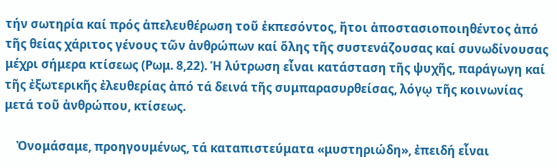τήν σωτηρία καί πρός ἀπελευθέρωση τοῦ ἐκπεσόντος, ἤτοι ἀποστασιοποιηθέντος ἀπό τῆς θείας χάριτος γένους τῶν ἀνθρώπων καί ὅλης τῆς συστενάζουσας καί συνωδίνουσας μέχρι σήμερα κτίσεως (Ρωμ. 8,22). Ἡ λύτρωση εἶναι κατάσταση τῆς ψυχῆς, παράγωγη καί τῆς ἐξωτερικῆς ἐλευθερίας ἀπό τά δεινά τῆς συμπαρασυρθείσας, λόγῳ τῆς κοινωνίας μετά τοῦ ἀνθρώπου, κτίσεως.

    Ὀνομάσαμε, προηγουμένως, τά καταπιστεύματα «μυστηριώδη», ἐπειδή εἶναι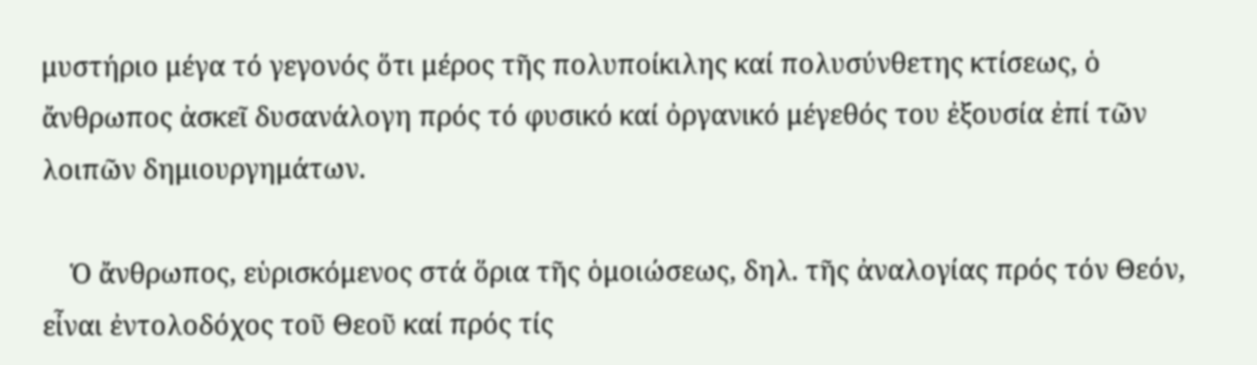μυστήριο μέγα τό γεγονός ὅτι μέρος τῆς πολυποίκιλης καί πολυσύνθετης κτίσεως, ὁ ἄνθρωπος ἀσκεῖ δυσανάλογη πρός τό φυσικό καί ὀργανικό μέγεθός του ἐξουσία ἐπί τῶν λοιπῶν δημιουργημάτων.

    Ὁ ἄνθρωπος, εὑρισκόμενος στά ὅρια τῆς ὁμοιώσεως, δηλ. τῆς ἀναλογίας πρός τόν Θεόν, εἶναι ἐντολοδόχος τοῦ Θεοῦ καί πρός τίς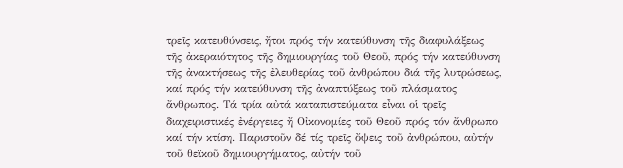τρεῖς κατευθύνσεις, ἤτοι πρός τήν κατεύθυνση τῆς διαφυλάξεως τῆς ἀκεραιότητος τῆς δημιουργίας τοῦ Θεοῦ, πρός τήν κατεύθυνση τῆς ἀνακτήσεως τῆς ἐλευθερίας τοῦ ἀνθρώπου διά τῆς λυτρώσεως, καί πρός τήν κατεύθυνση τῆς ἀναπτύξεως τοῦ πλάσματος ἄνθρωπος. Τά τρία αὐτά καταπιστεύματα εἶναι οἱ τρεῖς διαχειριστικές ἐνέργειες ἤ Οἰκονομίες τοῦ Θεοῦ πρός τόν ἄνθρωπο καί τήν κτίση. Παριστοῦν δέ τίς τρεῖς ὄψεις τοῦ ἀνθρώπου, αὐτήν τοῦ θεϊκοῦ δημιουργήματος, αὐτήν τοῦ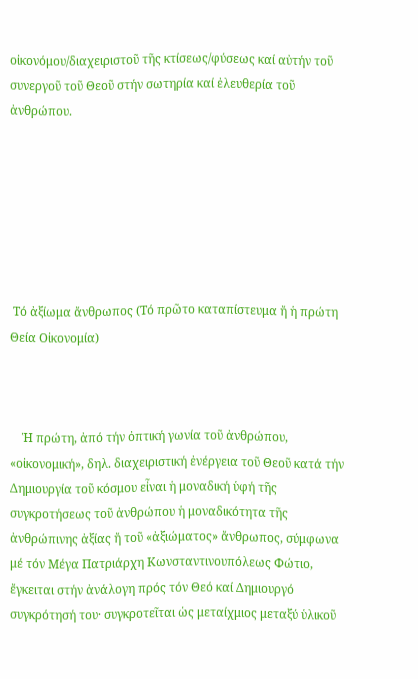οἰκονόμου/διαχειριστοῦ τῆς κτίσεως/φύσεως καί αὐτήν τοῦ συνεργοῦ τοῦ Θεοῦ στήν σωτηρία καί ἐλευθερία τοῦ ἀνθρώπου.







 Τό ἀξίωμα ἄνθρωπος (Τό πρῶτο καταπίστευμα ἤ ἡ πρώτη Θεία Οἰκονομία)



    Ἡ πρώτη, ἀπό τήν ὀπτική γωνία τοῦ ἀνθρώπου, «οἰκονομική», δηλ. διαχειριστική ἐνέργεια τοῦ Θεοῦ κατά τήν Δημιουργία τοῦ κόσμου εἶναι ἡ μοναδική ὑφή τῆς συγκροτήσεως τοῦ ἀνθρώπου ἡ μοναδικότητα τῆς ἀνθρώπινης ἀξίας ἤ τοῦ «ἀξιώματος» ἄνθρωπος, σύμφωνα μέ τόν Μέγα Πατριάρχη Κωνσταντινουπόλεως Φώτιο, ἔγκειται στήν ἀνάλογη πρός τόν Θεό καί Δημιουργό συγκρότησή του· συγκροτεῖται ὡς μεταίχμιος μεταξύ ὑλικοῦ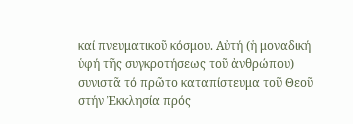καί πνευματικοῦ κόσμου. Αὐτή (ἡ μοναδική ὑφή τῆς συγκροτήσεως τοῦ ἀνθρώπου) συνιστᾶ τό πρῶτο καταπίστευμα τοῦ Θεοῦ στήν Ἐκκλησία πρός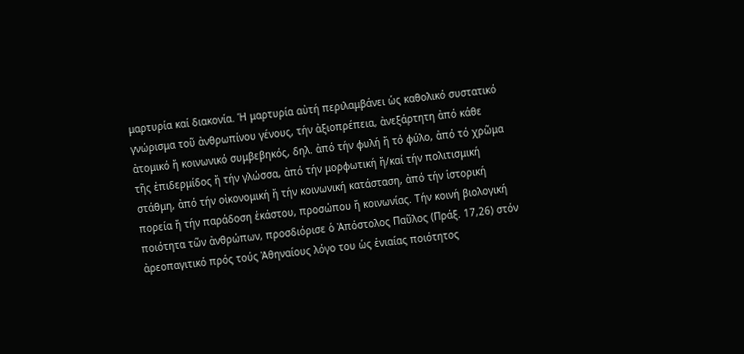μαρτυρία καί διακονία. Ἡ μαρτυρία αὐτή περιλαμβάνει ὡς καθολικό συστατικό γνώρισμα τοῦ ἀνθρωπίνου γένους, τήν ἀξιοπρέπεια, ἀνεξάρτητη ἀπό κάθε ἀτομικό ἤ κοινωνικό συμβεβηκός, δηλ. ἀπό τήν φυλή ἤ τό φύλο, ἀπό τό χρῶμα τῆς ἐπιδερμίδος ἤ τήν γλώσσα, ἀπό τήν μορφωτική ἤ/καί τήν πολιτισμική στάθμη, ἀπό τήν οἰκονομική ἤ τήν κοινωνική κατάσταση, ἀπό τήν ἱστορική πορεία ἤ τήν παράδοση ἑκάστου, προσώπου ἤ κοινωνίας. Τήν κοινή βιολογική ποιότητα τῶν ἀνθρώπων, προσδιόρισε ὁ Ἀπόστολος Παῦλος (Πράξ. 17,26) στόν ἀρεοπαγιτικό πρός τούς Ἀθηναίους λόγο του ὡς ἑνιαίας ποιότητος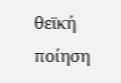θεϊκή ποίηση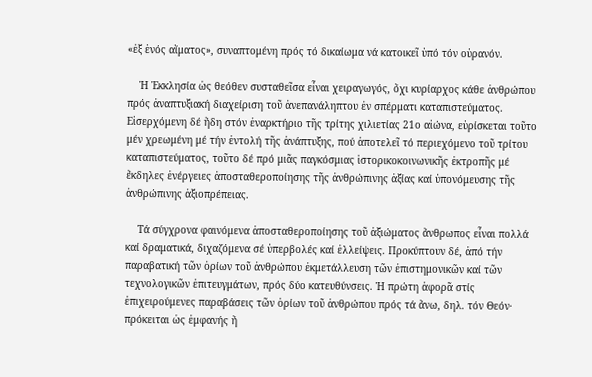«ἐξ ἑνός αἵματος», συναπτομένη πρός τό δικαίωμα νά κατοικεῖ ὑπό τόν οὐρανόν.

    Ἡ Ἐκκλησία ὡς θεόθεν συσταθεῖσα εἶναι χειραγωγός, ὄχι κυρίαρχος κάθε ἀνθρώπου πρός ἀναπτυξιακή διαχείριση τοῦ ἀνεπανάληπτου ἐν σπέρματι καταπιστεύματος. Εἰσερχόμενη δέ ἤδη στόν ἐναρκτήριο τῆς τρίτης χιλιετίας 21ο αἰώνα, εὑρίσκεται τοῦτο μέν χρεωμένη μέ τήν ἐντολή τῆς ἀνάπτυξης, πού ἀποτελεῖ τό περιεχόμενο τοῦ τρίτου καταπιστεύματος, τοῦτο δέ πρό μιᾶς παγκόσμιας ἱστορικοκοινωνικῆς ἐκτροπῆς μέ ἔκδηλες ἐνέργειες ἀποσταθεροποίησης τῆς ἀνθρώπινης ἀξίας καί ὑπονόμευσης τῆς ἀνθρώπινης ἀξιοπρέπειας.

    Τά σύγχρονα φαινόμενα ἀποσταθεροποίησης τοῦ ἀξιώματος ἄνθρωπος εἶναι πολλά καί δραματικά, διχαζόμενα σέ ὑπερβολές καί ἐλλείψεις. Προκύπτουν δέ, ἀπό τήν παραβατική τῶν ὁρίων τοῦ ἀνθρώπου ἐκμετάλλευση τῶν ἐπιστημονικῶν καί τῶν τεχνολογικῶν ἐπιτευγμάτων, πρός δύο κατευθύνσεις. Ἡ πρώτη ἀφορᾶ στίς ἐπιχειρούμενες παραβάσεις τῶν ὁρίων τοῦ ἀνθρώπου πρός τά ἄνω, δηλ. τόν Θεόν· πρόκειται ὡς ἐμφανής ἤ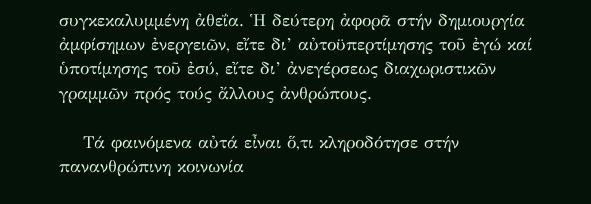συγκεκαλυμμένη ἀθεΐα. Ἡ δεύτερη ἀφορᾶ στήν δημιουργία ἀμφίσημων ἐνεργειῶν, εἴτε δι’ αὐτοϋπερτίμησης τοῦ ἐγώ καί ὑποτίμησης τοῦ ἐσύ, εἴτε δι’ ἀνεγέρσεως διαχωριστικῶν γραμμῶν πρός τούς ἄλλους ἀνθρώπους.

    Τά φαινόμενα αὐτά εἶναι ὅ,τι κληροδότησε στήν πανανθρώπινη κοινωνία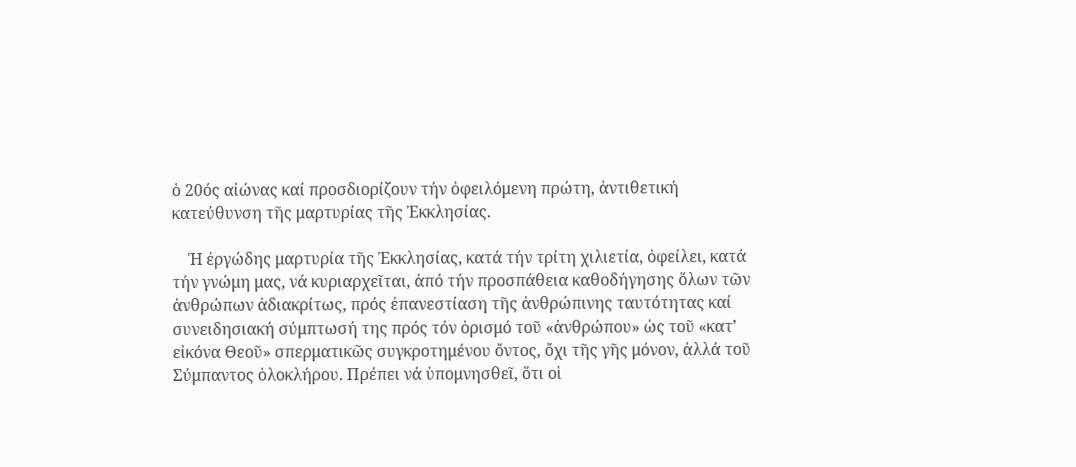ὁ 20ός αἰώνας καί προσδιορίζουν τήν ὀφειλόμενη πρώτη, ἀντιθετική κατεύθυνση τῆς μαρτυρίας τῆς Ἐκκλησίας.

    Ἡ ἐργώδης μαρτυρία τῆς Ἐκκλησίας, κατά τήν τρίτη χιλιετία, ὀφείλει, κατά τήν γνώμη μας, νά κυριαρχεῖται, ἀπό τήν προσπάθεια καθοδήγησης ὅλων τῶν ἀνθρώπων ἀδιακρίτως, πρός ἐπανεστίαση τῆς ἀνθρώπινης ταυτότητας καί συνειδησιακή σύμπτωσή της πρός τόν ὁρισμό τοῦ «ἀνθρώπου» ὡς τοῦ «κατ’ εἰκόνα Θεοῦ» σπερματικῶς συγκροτημένου ὄντος, ὄχι τῆς γῆς μόνον, ἀλλά τοῦ Σύμπαντος ὁλοκλήρου. Πρέπει νά ὑπομνησθεῖ, ὅτι οἱ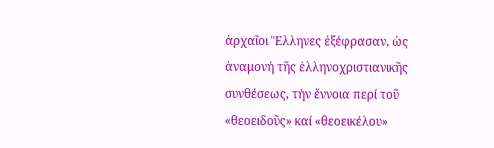ἀρχαῖοι Ἕλληνες ἐξέφρασαν, ὡς ἀναμονή τῆς ἑλληνοχριστιανικῆς συνθέσεως, τήν ἔννοια περί τοῦ «θεοειδοῦς» καί «θεοεικέλου»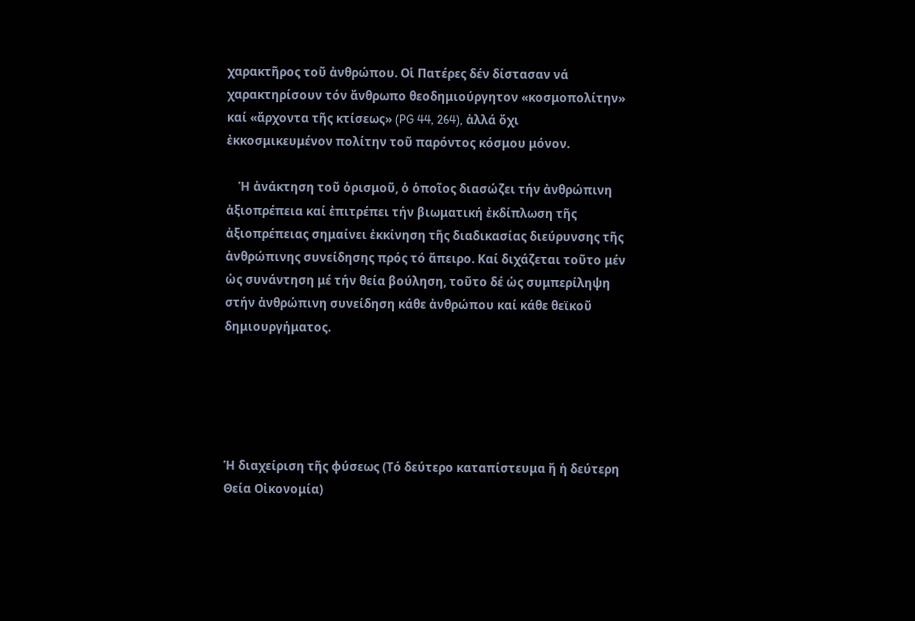χαρακτῆρος τοῦ ἀνθρώπου. Οἱ Πατέρες δέν δίστασαν νά χαρακτηρίσουν τόν ἄνθρωπο θεοδημιούργητον «κοσμοπολίτην» καί «ἄρχοντα τῆς κτίσεως» (PG 44, 264), ἀλλά ὄχι ἐκκοσμικευμένον πολίτην τοῦ παρόντος κόσμου μόνον.

    Ἡ ἀνάκτηση τοῦ ὁρισμοῦ, ὁ ὁποῖος διασώζει τήν ἀνθρώπινη ἀξιοπρέπεια καί ἐπιτρέπει τήν βιωματική ἐκδίπλωση τῆς ἀξιοπρέπειας σημαίνει ἐκκίνηση τῆς διαδικασίας διεύρυνσης τῆς ἀνθρώπινης συνείδησης πρός τό ἄπειρο. Καί διχάζεται τοῦτο μέν ὡς συνάντηση μέ τήν θεία βούληση, τοῦτο δέ ὡς συμπερίληψη στήν ἀνθρώπινη συνείδηση κάθε ἀνθρώπου καί κάθε θεϊκοῦ δημιουργήματος.





Ἡ διαχείριση τῆς φύσεως (Τό δεύτερο καταπίστευμα ἤ ἡ δεύτερη Θεία Οἰκονομία)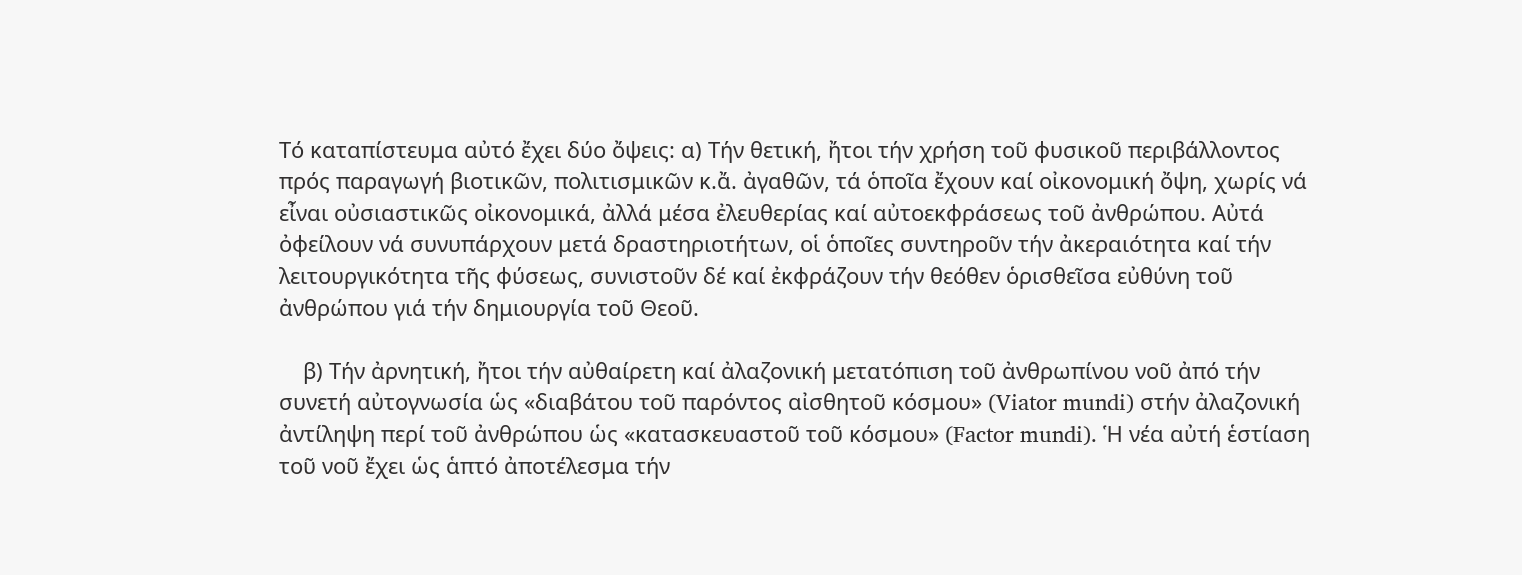Τό καταπίστευμα αὐτό ἔχει δύο ὄψεις: α) Τήν θετική, ἤτοι τήν χρήση τοῦ φυσικοῦ περιβάλλοντος πρός παραγωγή βιοτικῶν, πολιτισμικῶν κ.ἄ. ἀγαθῶν, τά ὁποῖα ἔχουν καί οἰκονομική ὄψη, χωρίς νά εἶναι οὐσιαστικῶς οἰκονομικά, ἀλλά μέσα ἐλευθερίας καί αὐτοεκφράσεως τοῦ ἀνθρώπου. Αὐτά ὀφείλουν νά συνυπάρχουν μετά δραστηριοτήτων, οἱ ὁποῖες συντηροῦν τήν ἀκεραιότητα καί τήν λειτουργικότητα τῆς φύσεως, συνιστοῦν δέ καί ἐκφράζουν τήν θεόθεν ὁρισθεῖσα εὐθύνη τοῦ ἀνθρώπου γιά τήν δημιουργία τοῦ Θεοῦ.

    β) Τήν ἀρνητική, ἤτοι τήν αὐθαίρετη καί ἀλαζονική μετατόπιση τοῦ ἀνθρωπίνου νοῦ ἀπό τήν συνετή αὐτογνωσία ὡς «διαβάτου τοῦ παρόντος αἰσθητοῦ κόσμου» (Viator mundi) στήν ἀλαζονική ἀντίληψη περί τοῦ ἀνθρώπου ὡς «κατασκευαστοῦ τοῦ κόσμου» (Factor mundi). Ἡ νέα αὐτή ἑστίαση τοῦ νοῦ ἔχει ὡς ἁπτό ἀποτέλεσμα τήν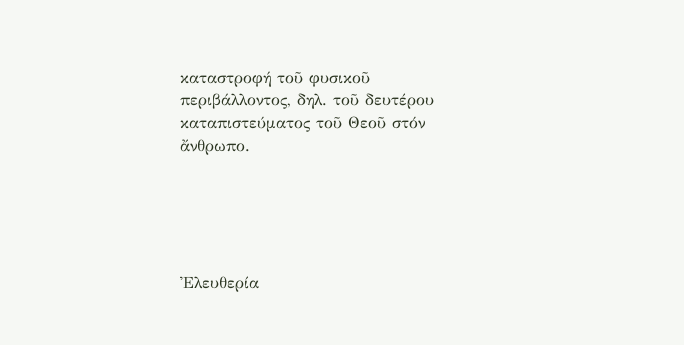καταστροφή τοῦ φυσικοῦ περιβάλλοντος, δηλ. τοῦ δευτέρου καταπιστεύματος τοῦ Θεοῦ στόν ἄνθρωπο.





Ἐλευθερία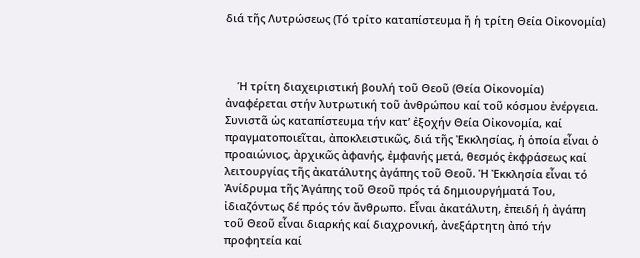διά τῆς Λυτρώσεως (Τό τρίτο καταπίστευμα ἤ ἡ τρίτη Θεία Οἰκονομία)



    Ἡ τρίτη διαχειριστική βουλή τοῦ Θεοῦ (Θεία Οἰκονομία) ἀναφέρεται στήν λυτρωτική τοῦ ἀνθρώπου καί τοῦ κόσμου ἐνέργεια. Συνιστᾶ ὡς καταπίστευμα τήν κατ’ ἐξοχήν Θεία Οἰκονομία, καί πραγματοποιεῖται, ἀποκλειστικῶς, διά τῆς Ἐκκλησίας, ἡ ὁποία εἶναι ὁ προαιώνιος, ἀρχικῶς ἀφανής, ἐμφανής μετά, θεσμός ἐκφράσεως καί λειτουργίας τῆς ἀκατάλυτης ἀγάπης τοῦ Θεοῦ. Ἡ Ἐκκλησία εἶναι τό Ἀνίδρυμα τῆς Ἀγάπης τοῦ Θεοῦ πρός τά δημιουργήματά Του, ἰδιαζόντως δέ πρός τόν ἄνθρωπο. Εἶναι ἀκατάλυτη, ἐπειδή ἡ ἀγάπη τοῦ Θεοῦ εἶναι διαρκής καί διαχρονική, ἀνεξάρτητη ἀπό τήν προφητεία καί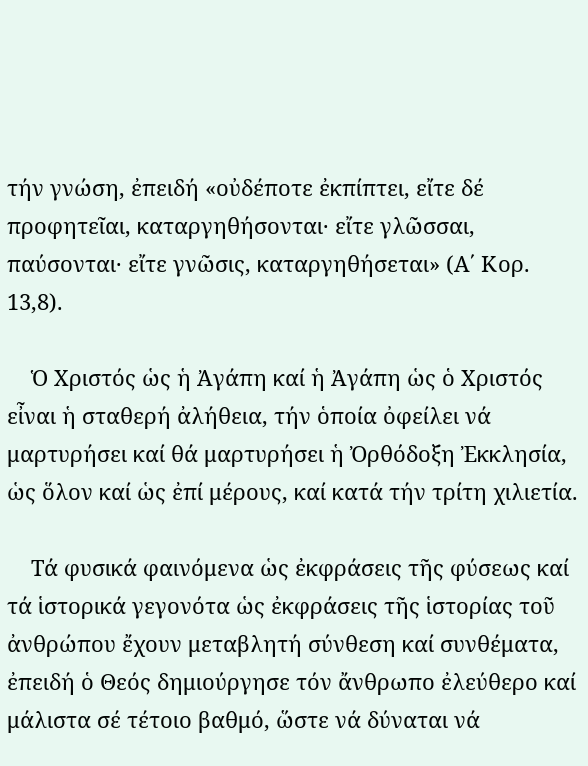τήν γνώση, ἐπειδή «οὐδέποτε ἐκπίπτει, εἴτε δέ προφητεῖαι, καταργηθήσονται· εἴτε γλῶσσαι, παύσονται· εἴτε γνῶσις, καταργηθήσεται» (Α΄ Κορ. 13,8).

    Ὁ Χριστός ὡς ἡ Ἀγάπη καί ἡ Ἀγάπη ὡς ὁ Χριστός εἶναι ἡ σταθερή ἀλήθεια, τήν ὁποία ὀφείλει νά μαρτυρήσει καί θά μαρτυρήσει ἡ Ὀρθόδοξη Ἐκκλησία, ὡς ὅλον καί ὡς ἐπί μέρους, καί κατά τήν τρίτη χιλιετία.

    Τά φυσικά φαινόμενα ὡς ἐκφράσεις τῆς φύσεως καί τά ἱστορικά γεγονότα ὡς ἐκφράσεις τῆς ἱστορίας τοῦ ἀνθρώπου ἔχουν μεταβλητή σύνθεση καί συνθέματα, ἐπειδή ὁ Θεός δημιούργησε τόν ἄνθρωπο ἐλεύθερο καί μάλιστα σέ τέτοιο βαθμό, ὥστε νά δύναται νά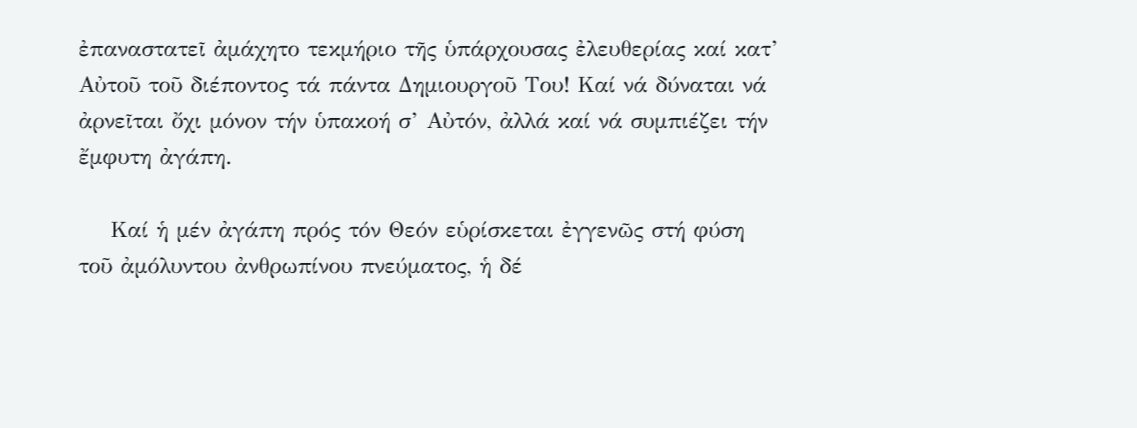ἐπαναστατεῖ ἀμάχητο τεκμήριο τῆς ὑπάρχουσας ἐλευθερίας καί κατ’ Αὐτοῦ τοῦ διέποντος τά πάντα Δημιουργοῦ Του! Καί νά δύναται νά ἀρνεῖται ὄχι μόνον τήν ὑπακοή σ’ Αὐτόν, ἀλλά καί νά συμπιέζει τήν ἔμφυτη ἀγάπη.

    Καί ἡ μέν ἀγάπη πρός τόν Θεόν εὑρίσκεται ἐγγενῶς στή φύση τοῦ ἀμόλυντου ἀνθρωπίνου πνεύματος, ἡ δέ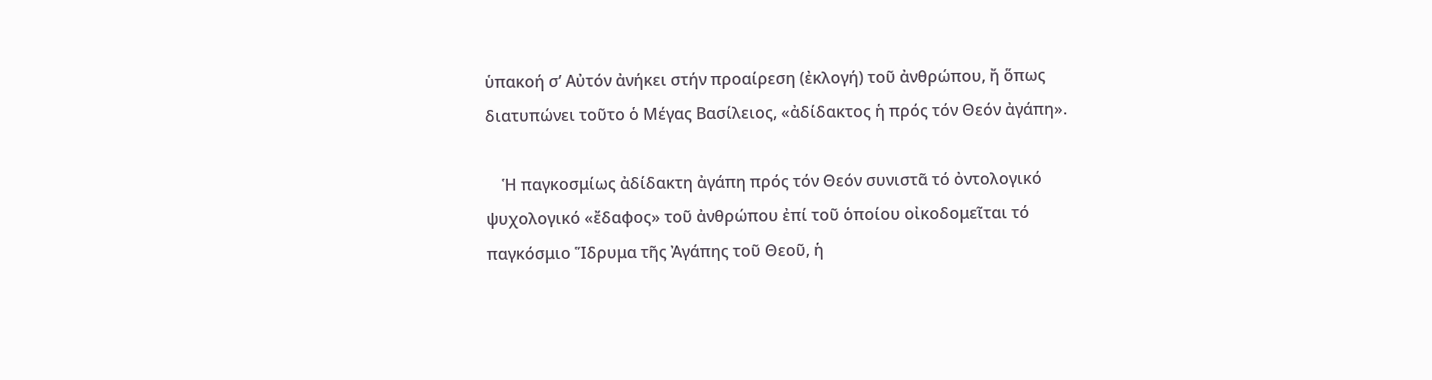ὑπακοή σ’ Αὐτόν ἀνήκει στήν προαίρεση (ἐκλογή) τοῦ ἀνθρώπου, ἤ ὅπως διατυπώνει τοῦτο ὁ Μέγας Βασίλειος, «ἀδίδακτος ἡ πρός τόν Θεόν ἀγάπη».

    Ἡ παγκοσμίως ἀδίδακτη ἀγάπη πρός τόν Θεόν συνιστᾶ τό ὀντολογικό ψυχολογικό «ἔδαφος» τοῦ ἀνθρώπου ἐπί τοῦ ὁποίου οἰκοδομεῖται τό παγκόσμιο Ἵδρυμα τῆς Ἀγάπης τοῦ Θεοῦ, ἡ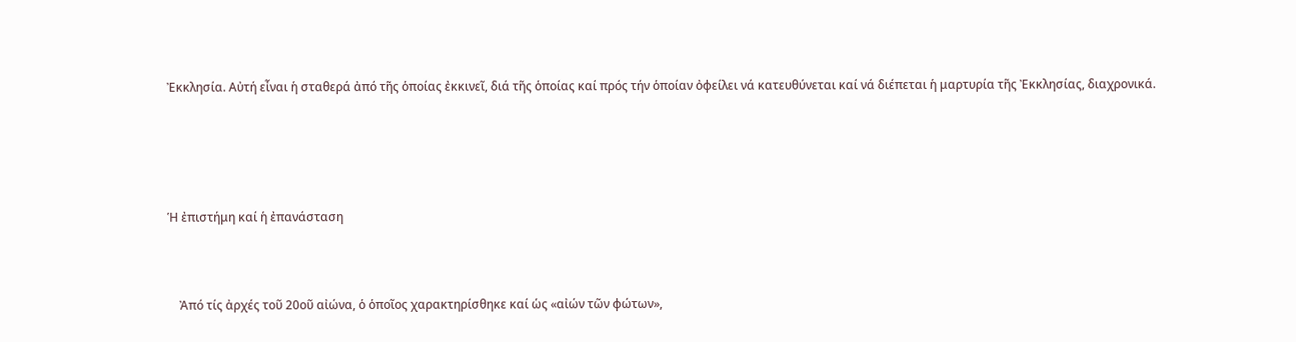Ἐκκλησία. Αὐτή εἶναι ἡ σταθερά ἀπό τῆς ὁποίας ἐκκινεῖ, διά τῆς ὁποίας καί πρός τήν ὁποίαν ὀφείλει νά κατευθύνεται καί νά διέπεται ἡ μαρτυρία τῆς Ἐκκλησίας, διαχρονικά.





Ἡ ἐπιστήμη καί ἡ ἐπανάσταση



    Ἀπό τίς ἀρχές τοῦ 20οῦ αἰώνα, ὁ ὁποῖος χαρακτηρίσθηκε καί ὡς «αἰών τῶν φώτων»,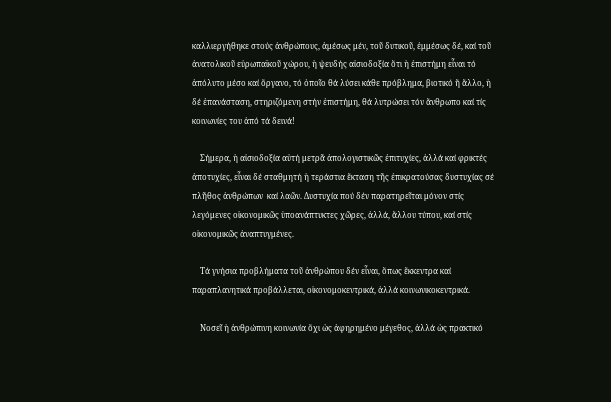καλλιεργήθηκε στούς ἀνθρώπους, ἀμέσως μέν, τοῦ δυτικοῦ, ἐμμέσως δέ, καί τοῦ ἀνατολικοῦ εὐρωπαϊκοῦ χώρου, ἡ ψευδής αἰσιοδοξία ὅτι ἡ ἐπιστήμη εἶναι τό ἀπόλυτο μέσο καί ὄργανο, τό ὁποῖο θά λύσει κάθε πρόβλημα, βιοτικό ἤ ἄλλο, ἡ δέ ἐπανάσταση, στηριζόμενη στήν ἐπιστήμη, θά λυτρώσει τόν ἄνθρωπο καί τίς κοινωνίες του ἀπό τά δεινά!

    Σήμερα, ἡ αἰσιοδοξία αὐτή μετρᾶ ἀπολογιστικῶς ἐπιτυχίες, ἀλλά καί φρικτές ἀποτυχίες, εἶναι δέ σταθμητή ἡ τεράστια ἔκταση τῆς ἐπικρατούσας δυστυχίας σέ πλῆθος ἀνθρώπων  καί λαῶν. Δυστυχία πού δέν παρατηρεῖται μόνον στίς λεγόμενες οἰκονομικῶς ὑποανάπτυκτες χῶρες, ἀλλά, ἄλλου τύπου, καί στίς οἰκονομικῶς ἀναπτυγμένες.

    Τά γνήσια προβλήματα τοῦ ἀνθρώπου δέν εἶναι, ὅπως ἔκκεντρα καί παραπλανητικά προβάλλεται, οἰκονομοκεντρικά, ἀλλά κοινωνικοκεντρικά.

    Νοσεῖ ἡ ἀνθρώπινη κοινωνία ὄχι ὡς ἀφηρημένο μέγεθος, ἀλλά ὡς πρακτικό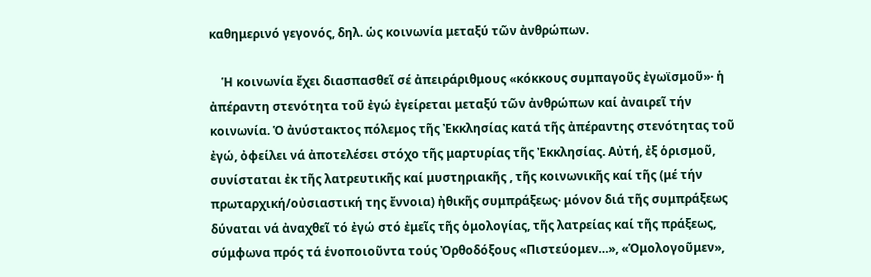καθημερινό γεγονός, δηλ. ὡς κοινωνία μεταξύ τῶν ἀνθρώπων.

    Ἡ κοινωνία ἔχει διασπασθεῖ σέ ἀπειράριθμους «κόκκους συμπαγοῦς ἐγωϊσμοῦ»· ἡ ἀπέραντη στενότητα τοῦ ἐγώ ἐγείρεται μεταξύ τῶν ἀνθρώπων καί ἀναιρεῖ τήν κοινωνία. Ὁ ἀνύστακτος πόλεμος τῆς Ἐκκλησίας κατά τῆς ἀπέραντης στενότητας τοῦ ἐγώ, ὀφείλει νά ἀποτελέσει στόχο τῆς μαρτυρίας τῆς Ἐκκλησίας. Αὐτή, ἐξ ὁρισμοῦ, συνίσταται ἐκ τῆς λατρευτικῆς καί μυστηριακῆς , τῆς κοινωνικῆς καί τῆς (μέ τήν πρωταρχική/οὐσιαστική της ἔννοια) ἠθικῆς συμπράξεως· μόνον διά τῆς συμπράξεως δύναται νά ἀναχθεῖ τό ἐγώ στό ἐμεῖς τῆς ὁμολογίας, τῆς λατρείας καί τῆς πράξεως, σύμφωνα πρός τά ἑνοποιοῦντα τούς Ὀρθοδόξους «Πιστεύομεν…», «Ὁμολογοῦμεν»,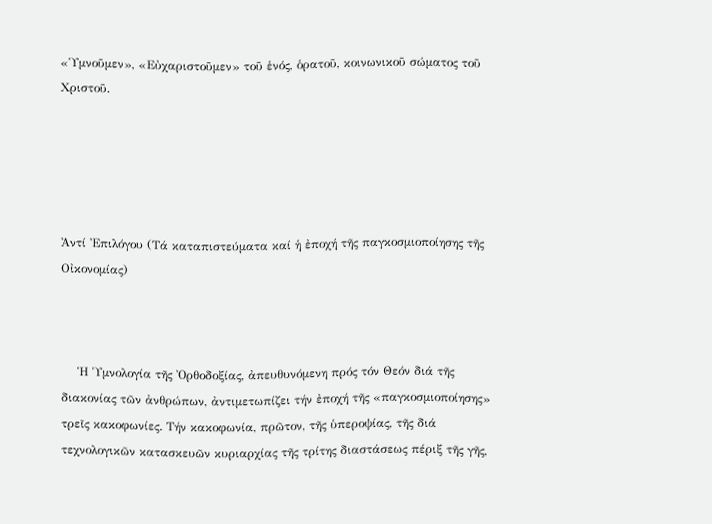«Ὑμνοῦμεν», «Εὐχαριστοῦμεν» τοῦ ἑνός, ὁρατοῦ, κοινωνικοῦ σώματος τοῦ Χριστοῦ.





Ἀντί Ἐπιλόγου (Τά καταπιστεύματα καί ἡ ἐποχή τῆς παγκοσμιοποίησης τῆς Οἰκονομίας)



    Ἡ Ὑμνολογία τῆς Ὀρθοδοξίας, ἀπευθυνόμενη πρός τόν Θεόν διά τῆς διακονίας τῶν ἀνθρώπων, ἀντιμετωπίζει τήν ἐποχή τῆς «παγκοσμιοποίησης» τρεῖς κακοφωνίες. Τήν κακοφωνία, πρῶτον, τῆς ὑπεροψίας, τῆς διά τεχνολογικῶν κατασκευῶν κυριαρχίας τῆς τρίτης διαστάσεως πέριξ τῆς γῆς,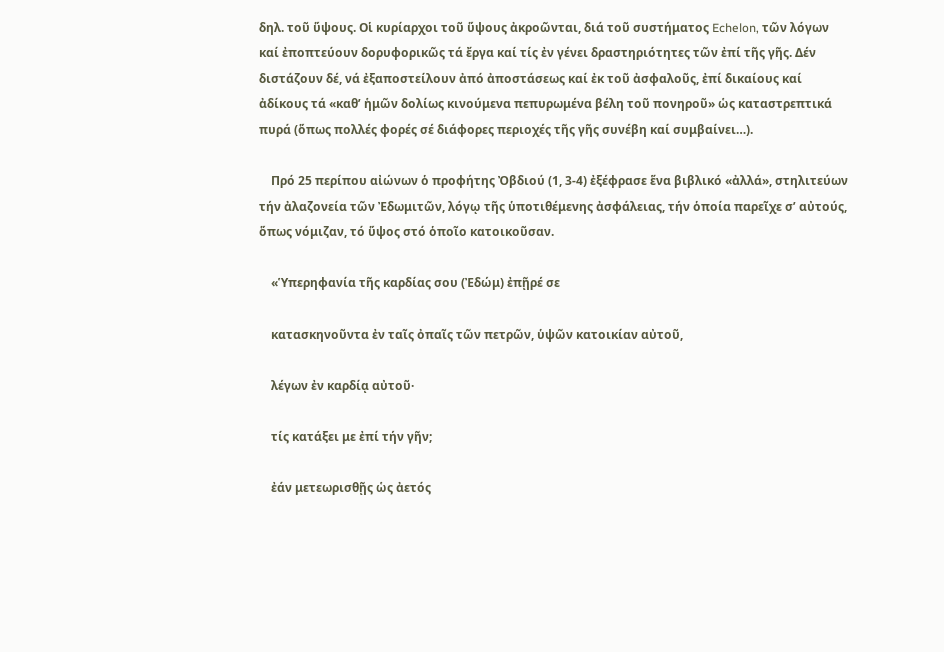δηλ. τοῦ ὕψους. Οἱ κυρίαρχοι τοῦ ὕψους ἀκροῶνται, διά τοῦ συστήματος Echelon, τῶν λόγων καί ἐποπτεύουν δορυφορικῶς τά ἔργα καί τίς ἐν γένει δραστηριότητες τῶν ἐπί τῆς γῆς. Δέν διστάζουν δέ, νά ἐξαποστείλουν ἀπό ἀποστάσεως καί ἐκ τοῦ ἀσφαλοῦς, ἐπί δικαίους καί ἀδίκους τά «καθ’ ἡμῶν δολίως κινούμενα πεπυρωμένα βέλη τοῦ πονηροῦ» ὡς καταστρεπτικά πυρά (ὅπως πολλές φορές σέ διάφορες περιοχές τῆς γῆς συνέβη καί συμβαίνει…).

    Πρό 25 περίπου αἰώνων ὁ προφήτης Ὀβδιού (1, 3-4) ἐξέφρασε ἕνα βιβλικό «ἀλλά», στηλιτεύων τήν ἀλαζονεία τῶν Ἐδωμιτῶν, λόγῳ τῆς ὑποτιθέμενης ἀσφάλειας, τήν ὁποία παρεῖχε σ’ αὐτούς, ὅπως νόμιζαν, τό ὕψος στό ὁποῖο κατοικοῦσαν.

    «Ὑπερηφανία τῆς καρδίας σου (Ἐδώμ) ἐπῇρέ σε

    κατασκηνοῦντα ἐν ταῖς ὀπαῖς τῶν πετρῶν, ὑψῶν κατοικίαν αὐτοῦ,

    λέγων ἐν καρδίᾳ αὐτοῦ·

    τίς κατάξει με ἐπί τήν γῆν;

    ἐάν μετεωρισθῇς ὡς ἀετός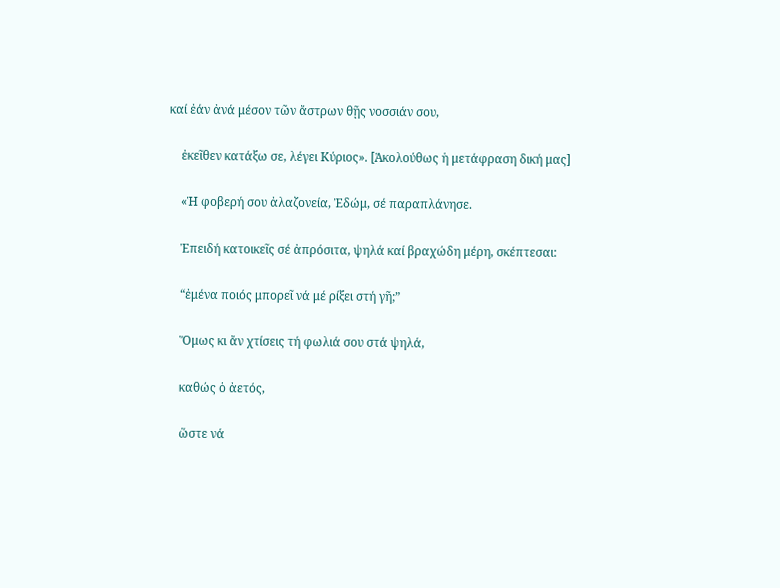καί ἐάν ἀνά μέσον τῶν ἄστρων θῇς νοσσιάν σου,

    ἐκεῖθεν κατάξω σε, λέγει Κύριος». [Ἀκολούθως ἡ μετάφραση δική μας]

    «Ἡ φοβερή σου ἀλαζονεία, Ἐδώμ, σέ παραπλάνησε.

    Ἐπειδή κατοικεῖς σέ ἀπρόσιτα, ψηλά καί βραχώδη μέρη, σκέπτεσαι:

    “ἐμένα ποιός μπορεῖ νά μέ ρίξει στή γῆ;”

    Ὅμως κι ἄν χτίσεις τή φωλιά σου στά ψηλά,

    καθώς ὁ ἀετός,

    ὥστε νά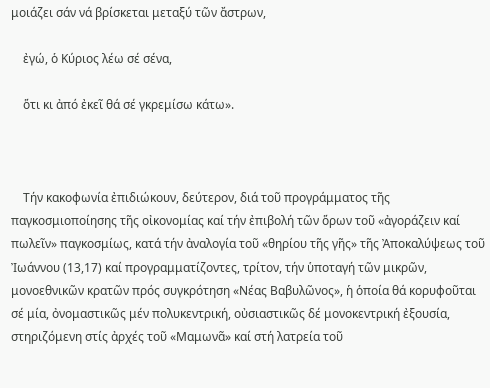μοιάζει σάν νά βρίσκεται μεταξύ τῶν ἄστρων,

    ἐγώ, ὁ Κύριος λέω σέ σένα,

    ὅτι κι ἀπό ἐκεῖ θά σέ γκρεμίσω κάτω».



    Τήν κακοφωνία ἐπιδιώκουν, δεύτερον, διά τοῦ προγράμματος τῆς παγκοσμιοποίησης τῆς οἰκονομίας καί τήν ἐπιβολή τῶν ὅρων τοῦ «ἀγοράζειν καί πωλεῖν» παγκοσμίως, κατά τήν ἀναλογία τοῦ «θηρίου τῆς γῆς» τῆς Ἀποκαλύψεως τοῦ Ἰωάννου (13,17) καί προγραμματίζοντες, τρίτον, τήν ὑποταγή τῶν μικρῶν, μονοεθνικῶν κρατῶν πρός συγκρότηση «Νέας Βαβυλῶνος», ἡ ὁποία θά κορυφοῦται σέ μία, ὀνομαστικῶς μέν πολυκεντρική, οὐσιαστικῶς δέ μονοκεντρική ἐξουσία, στηριζόμενη στίς ἀρχές τοῦ «Μαμωνᾶ» καί στή λατρεία τοῦ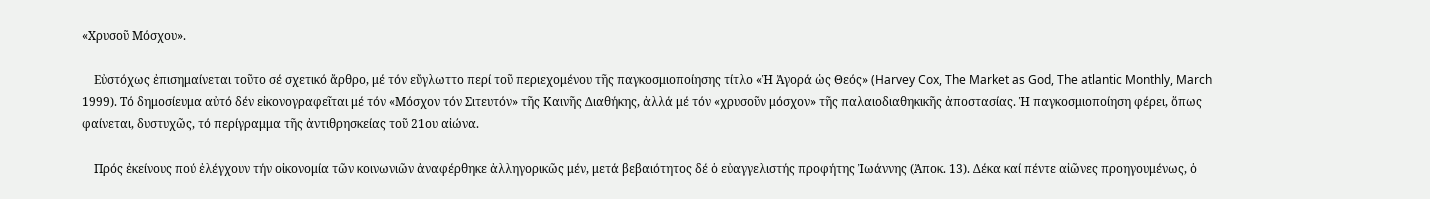«Χρυσοῦ Μόσχου».

    Εὐστόχως ἐπισημαίνεται τοῦτο σέ σχετικό ἄρθρο, μέ τόν εὔγλωττο περί τοῦ περιεχομένου τῆς παγκοσμιοποίησης τίτλο «Ἡ Ἀγορά ὡς Θεός» (Harvey Cox, The Market as God, The atlantic Monthly, March 1999). Τό δημοσίευμα αὐτό δέν εἰκονογραφεῖται μέ τόν «Μόσχον τόν Σιτευτόν» τῆς Καινῆς Διαθήκης, ἀλλά μέ τόν «χρυσοῦν μόσχον» τῆς παλαιοδιαθηκικῆς ἀποστασίας. Ἡ παγκοσμιοποίηση φέρει, ὅπως φαίνεται, δυστυχῶς, τό περίγραμμα τῆς ἀντιθρησκείας τοῦ 21ου αἰώνα.

    Πρός ἐκείνους πού ἐλέγχουν τήν οἰκονομία τῶν κοινωνιῶν ἀναφέρθηκε ἀλληγορικῶς μέν, μετά βεβαιότητος δέ ὁ εὐαγγελιστής προφήτης Ἰωάννης (Ἀποκ. 13). Δέκα καί πέντε αἰῶνες προηγουμένως, ὁ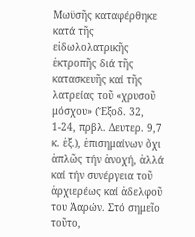Μωϋσῆς καταφέρθηκε κατά τῆς εἰδωλολατρικῆς ἐκτροπῆς διά τῆς κατασκευῆς καί τῆς λατρείας τοῦ «χρυσοῦ μόσχου» (Ἔξοδ. 32, 1-24, πρβλ. Δευτερ. 9,7 κ. ἑξ.), ἐπισημαίνων ὄχι ἁπλῶς τήν ἀνοχή, ἀλλά καί τήν συνέργεια τοῦ ἀρχιερέως καί ἀδελφοῦ του Ἀαρών. Στό σημεῖο τοῦτο,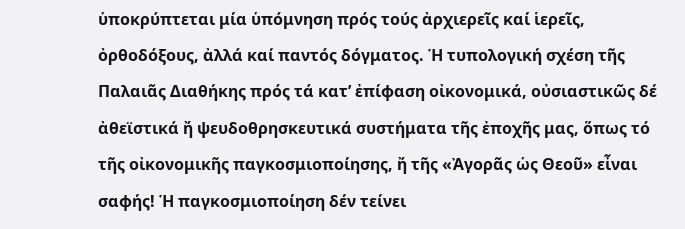ὑποκρύπτεται μία ὑπόμνηση πρός τούς ἀρχιερεῖς καί ἱερεῖς, ὀρθοδόξους, ἀλλά καί παντός δόγματος. Ἡ τυπολογική σχέση τῆς Παλαιᾶς Διαθήκης πρός τά κατ’ ἐπίφαση οἰκονομικά, οὐσιαστικῶς δέ ἀθεϊστικά ἤ ψευδοθρησκευτικά συστήματα τῆς ἐποχῆς μας, ὅπως τό τῆς οἰκονομικῆς παγκοσμιοποίησης, ἤ τῆς «Ἀγορᾶς ὡς Θεοῦ» εἶναι σαφής! Ἡ παγκοσμιοποίηση δέν τείνει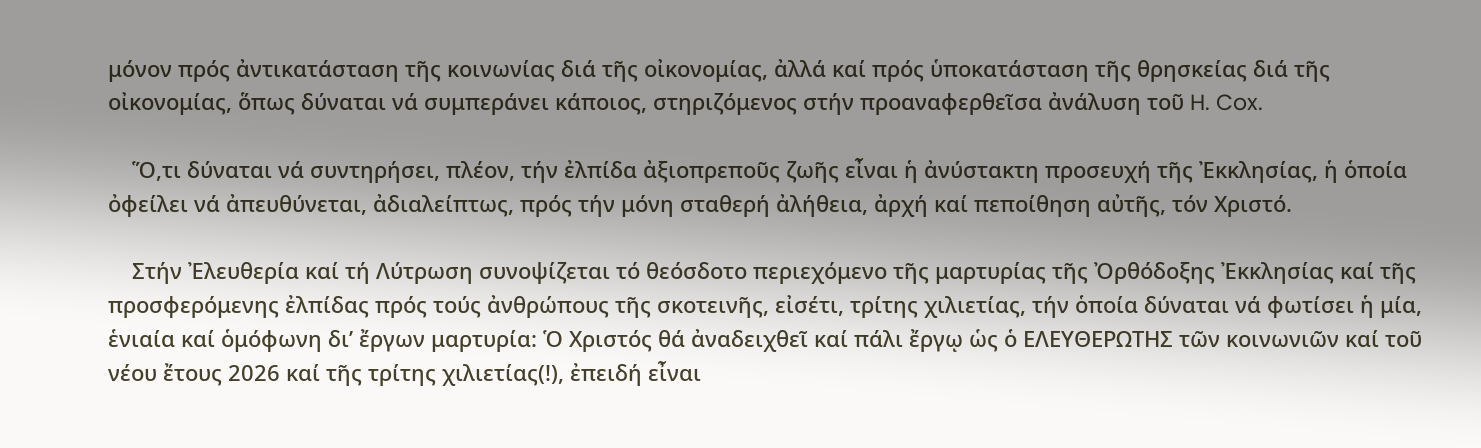μόνον πρός ἀντικατάσταση τῆς κοινωνίας διά τῆς οἰκονομίας, ἀλλά καί πρός ὑποκατάσταση τῆς θρησκείας διά τῆς οἰκονομίας, ὅπως δύναται νά συμπεράνει κάποιος, στηριζόμενος στήν προαναφερθεῖσα ἀνάλυση τοῦ H. Cox.

    Ὅ,τι δύναται νά συντηρήσει, πλέον, τήν ἐλπίδα ἀξιοπρεποῦς ζωῆς εἶναι ἡ ἀνύστακτη προσευχή τῆς Ἐκκλησίας, ἡ ὁποία ὀφείλει νά ἀπευθύνεται, ἀδιαλείπτως, πρός τήν μόνη σταθερή ἀλήθεια, ἀρχή καί πεποίθηση αὐτῆς, τόν Χριστό.

    Στήν Ἐλευθερία καί τή Λύτρωση συνοψίζεται τό θεόσδοτο περιεχόμενο τῆς μαρτυρίας τῆς Ὀρθόδοξης Ἐκκλησίας καί τῆς προσφερόμενης ἐλπίδας πρός τούς ἀνθρώπους τῆς σκοτεινῆς, εἰσέτι, τρίτης χιλιετίας, τήν ὁποία δύναται νά φωτίσει ἡ μία, ἑνιαία καί ὁμόφωνη δι’ ἔργων μαρτυρία: Ὁ Χριστός θά ἀναδειχθεῖ καί πάλι ἔργῳ ὡς ὁ ΕΛΕΥΘΕΡΩΤΗΣ τῶν κοινωνιῶν καί τοῦ νέου ἔτους 2026 καί τῆς τρίτης χιλιετίας(!), ἐπειδή εἶναι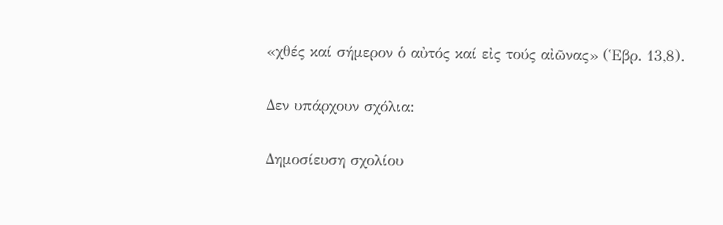«χθές καί σήμερον ὁ αὐτός καί εἰς τούς αἰῶνας» (Ἑβρ. 13,8).

Δεν υπάρχουν σχόλια:

Δημοσίευση σχολίου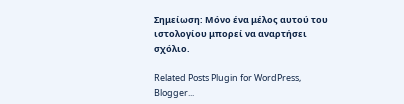Σημείωση: Μόνο ένα μέλος αυτού του ιστολογίου μπορεί να αναρτήσει σχόλιο.

Related Posts Plugin for WordPress, Blogger...